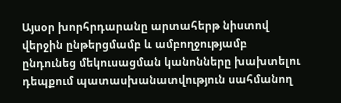Այսօր խորհրդարանը արտահերթ նիստով վերջին ընթերցմամբ և ամբողջությամբ ընդունեց մեկուսացման կանոնները խախտելու դեպքում պատասխանատվություն սահմանող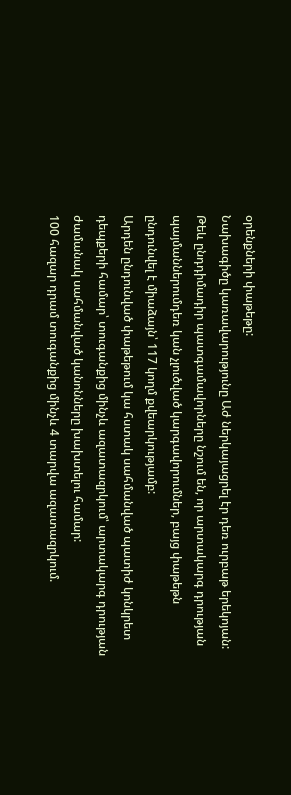օրենքների փաթեթը:
Նախագիծը կառավարությունը Աժ ներկայացրել էր դեռ ուրբաթ երեկոյան: Թեև ընդդիմադիր պատգամավորները նշում են, որ արտակարգ դրության պայմաններումդեռ կան չլուծված կարգավորումներ, բայց փաթեթն ընդունվել է միաձայն՝ 117 կողմ քվեարկությամբ:
Արդեն ընդունված փաթեթում կա հստակ սահմանված պատիժ կոնկրետ դեպքերի համար՝ տուգանքից մինչև ազատազրկում՝ արտակարգ դրության ժամանակ սահմանված կանոնները խախտելու համար:
100 հազար դրամ տուգանքից մինչև 4 տարվա ազատազրկում.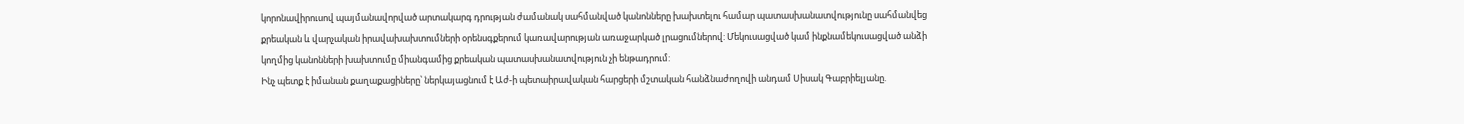կորոնավիրուսով պայմանավորված արտակարգ դրության ժամանակ սահմանված կանոնները խախտելու համար պատասխանատվությունը սահմանվեց քրեական և վարչական իրավախախտումների օրենսգքերում կառավարության առաջարկած լրացումներով: Մեկուսացված կամ ինքնամեկուսացված անձի կողմից կանոնների խախտումը միանգամից քրեական պատասխանատվություն չի ենթադրում:
Ինչ պետք է իմանան քաղաքացիները՝ ներկայացնում է Աժ-ի պետաիրավական հարցերի մշտական հանձնաժողովի անդամ Սիսակ Գաբրիելյանը.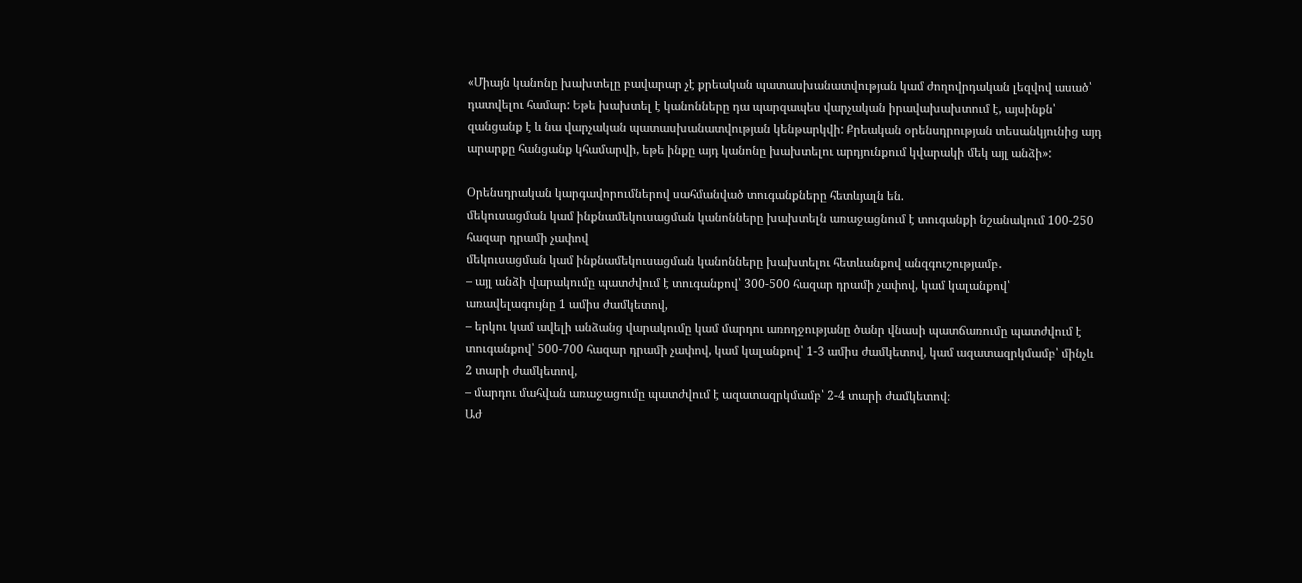«Միայն կանոնը խախտելը բավարար չէ քրեական պատասխանատվության կամ ժողովրդական լեզվով ասած՝ դատվելու համար: Եթե խախտել է կանոնները դա պարզապես վարչական իրավախախտում է, այսինքն՝ զանցանք է և նա վարչական պատասխանատվության կենթարկվի: Քրեական օրենսդրության տեսանկյունից այդ արարքը հանցանք կհամարվի, եթե ինքը այդ կանոնը խախտելու արդյունքում կվարակի մեկ այլ անձի»:

Օրենսդրական կարգավորումներով սահմանված տուգանքները հետևյալն են.
մեկուսացման կամ ինքնամեկուսացման կանոնները խախտելն առաջացնում է տուգանքի նշանակում 100-250 հազար դրամի չափով
մեկուսացման կամ ինքնամեկուսացման կանոնները խախտելու հետևանքով անզգուշությամբ․
– այլ անձի վարակումը պատժվում է տուգանքով՝ 300-500 հազար դրամի չափով, կամ կալանքով՝ առավելագույնը 1 ամիս ժամկետով,
– երկու կամ ավելի անձանց վարակումը կամ մարդու առողջությանը ծանր վնասի պատճառումը պատժվում է տուգանքով՝ 500-700 հազար դրամի չափով, կամ կալանքով՝ 1-3 ամիս ժամկետով, կամ ազատազրկմամբ՝ մինչև 2 տարի ժամկետով,
– մարդու մահվան առաջացումը պատժվում է ազատազրկմամբ՝ 2-4 տարի ժամկետով։
Աժ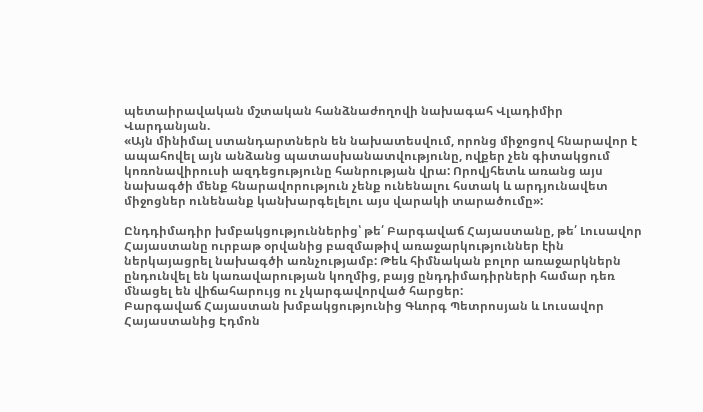պետաիրավական մշտական հանձնաժողովի նախագահ Վլադիմիր Վարդանյան.
«Այն մինիմալ ստանդարտներն են նախատեսվում, որոնց միջոցով հնարավոր է ապահովել այն անձանց պատասխանատվությունը, ովքեր չեն գիտակցում կոռոնավիրուսի ազդեցությունը հանրության վրա: Որովյհետև առանց այս նախագծի մենք հնարավորություն չենք ունենալու հստակ և արդյունավետ միջոցներ ունենանք կանխարգելելու այս վարակի տարածումը»:

Ընդդիմադիր խմբակցություններից՝ թե՛ Բարգավաճ Հայաստանը, թե՛ Լուսավոր Հայաստանը ուրբաթ օրվանից բազմաթիվ առաջարկություններ էին ներկայացրել նախագծի առնչությամբ: Թեև հիմնական բոլոր առաջարկներն ընդունվել են կառավարության կողմից, բայց ընդդիմադիրների համար դեռ մնացել են վիճահարույց ու չկարգավորված հարցեր:
Բարգավաճ Հայաստան խմբակցությունից Գևորգ Պետրոսյան և Լուսավոր Հայաստանից Էդմոն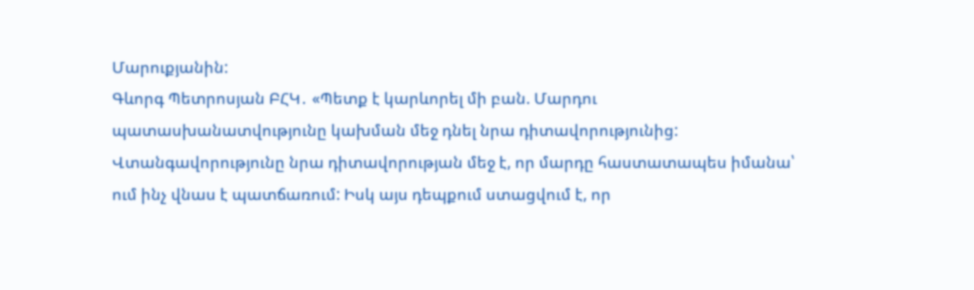Մարուքյանին:
Գևորգ Պետրոսյան ԲՀԿ․ «Պետք է կարևորել մի բան. Մարդու պատասխանատվությունը կախման մեջ դնել նրա դիտավորությունից: Վտանգավորությունը նրա դիտավորության մեջ է, որ մարդը հաստատապես իմանա՝ ում ինչ վնաս է պատճառում: Իսկ այս դեպքում ստացվում է, որ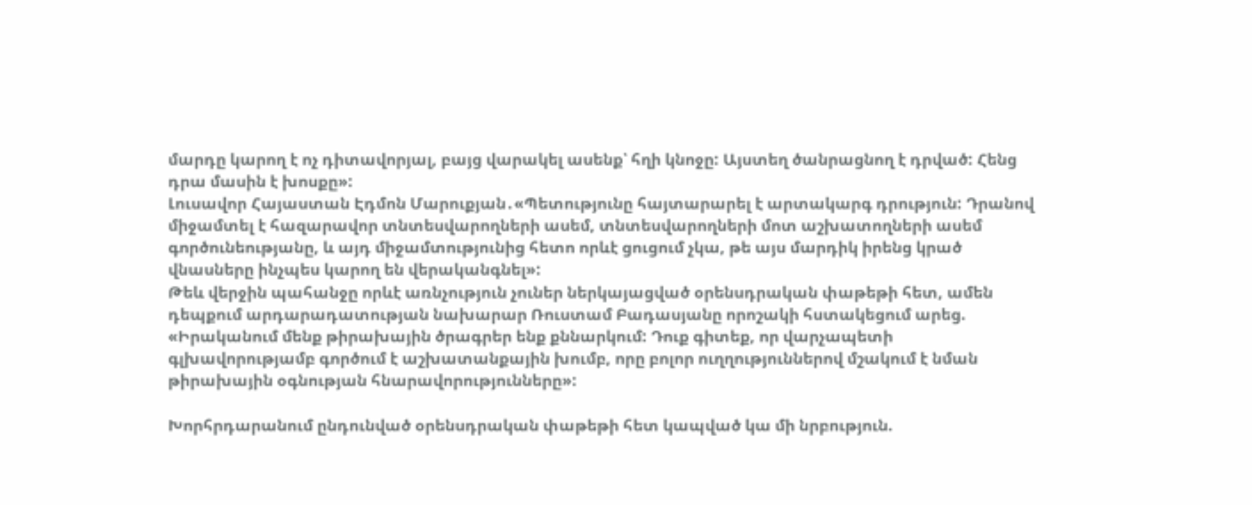մարդը կարող է ոչ դիտավորյալ, բայց վարակել ասենք՝ հղի կնոջը: Այստեղ ծանրացնող է դրված: Հենց դրա մասին է խոսքը»:
Լուսավոր Հայաստան Էդմոն Մարուքյան․«Պետությունը հայտարարել է արտակարգ դրություն: Դրանով միջամտել է հազարավոր տնտեսվարողների ասեմ, տնտեսվարողների մոտ աշխատողների ասեմ գործունեությանը, և այդ միջամտությունից հետո որևէ ցուցում չկա, թե այս մարդիկ իրենց կրած վնասները ինչպես կարող են վերականգնել»:
Թեև վերջին պահանջը որևէ առնչություն չուներ ներկայացված օրենսդրական փաթեթի հետ, ամեն դեպքում արդարադատության նախարար Ռուստամ Բադասյանը որոշակի հստակեցում արեց.
«Իրականում մենք թիրախային ծրագրեր ենք քննարկում: Դուք գիտեք, որ վարչապետի գլխավորությամբ գործում է աշխատանքային խումբ, որը բոլոր ուղղություններով մշակում է նման թիրախային օգնության հնարավորությունները»:

Խորհրդարանում ընդունված օրենսդրական փաթեթի հետ կապված կա մի նրբություն.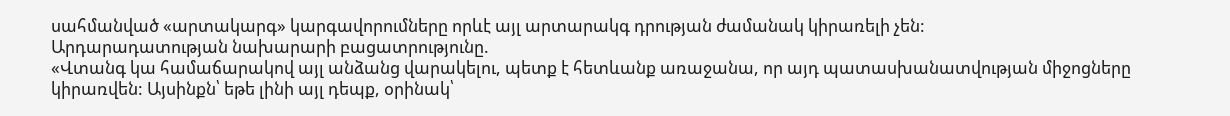սահմանված «արտակարգ» կարգավորումները որևէ այլ արտարակգ դրության ժամանակ կիրառելի չեն:
Արդարադատության նախարարի բացատրությունը.
«Վտանգ կա համաճարակով այլ անձանց վարակելու, պետք է հետևանք առաջանա, որ այդ պատասխանատվության միջոցները կիրառվեն: Այսինքն՝ եթե լինի այլ դեպք, օրինակ՝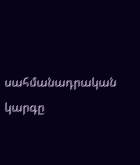սահմանադրական կարգը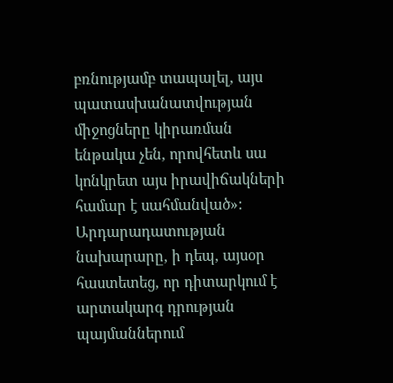բռնությամբ տապալել, այս պատասխանատվության միջոցները կիրառման ենթակա չեն, որովհետև սա կոնկրետ այս իրավիճակների համար է սահմանված»:
Արդարադատության նախարարը, ի դեպ, այսօր հաստետեց, որ դիտարկում է արտակարգ դրության պայմաններում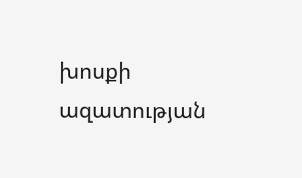խոսքի ազատության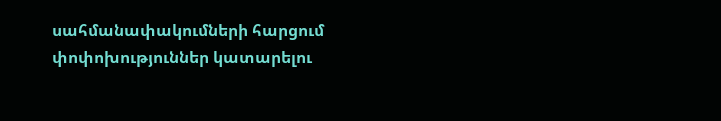սահմանափակումների հարցում փոփոխություններ կատարելու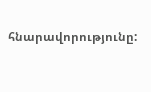հնարավորությունը: